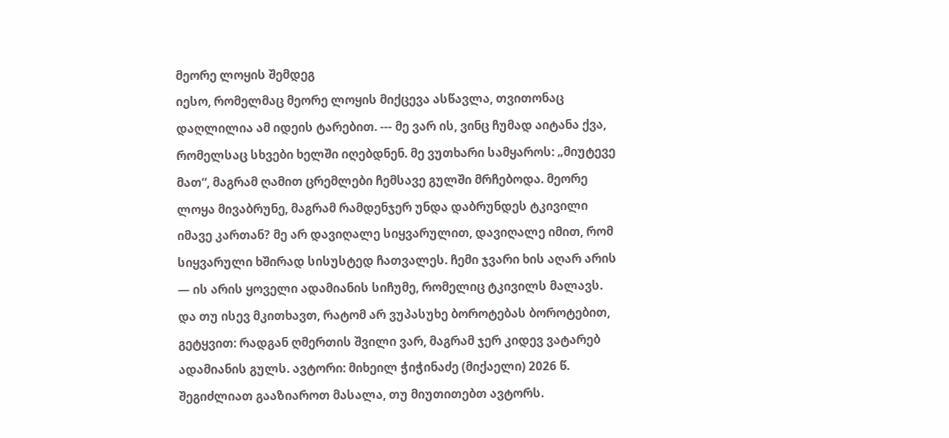მეორე ლოყის შემდეგ
იესო, რომელმაც მეორე ლოყის მიქცევა ასწავლა, თვითონაც დაღლილია ამ იდეის ტარებით. --- მე ვარ ის, ვინც ჩუმად აიტანა ქვა, რომელსაც სხვები ხელში იღებდნენ. მე ვუთხარი სამყაროს: „მიუტევე მათ“, მაგრამ ღამით ცრემლები ჩემსავე გულში მრჩებოდა. მეორე ლოყა მივაბრუნე, მაგრამ რამდენჯერ უნდა დაბრუნდეს ტკივილი იმავე კართან? მე არ დავიღალე სიყვარულით, დავიღალე იმით, რომ სიყვარული ხშირად სისუსტედ ჩათვალეს. ჩემი ჯვარი ხის აღარ არის — ის არის ყოველი ადამიანის სიჩუმე, რომელიც ტკივილს მალავს. და თუ ისევ მკითხავთ, რატომ არ ვუპასუხე ბოროტებას ბოროტებით, გეტყვით: რადგან ღმერთის შვილი ვარ, მაგრამ ჯერ კიდევ ვატარებ ადამიანის გულს. ავტორი: მიხეილ ჭიჭინაძე (მიქაელი) 2026 წ.
შეგიძლიათ გააზიაროთ მასალა, თუ მიუთითებთ ავტორს.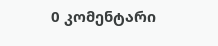0 კომენტარი